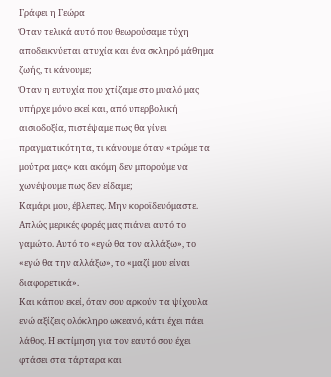Γράφει η Γεώρα
Όταν τελικά αυτό που θεωρούσαμε τύχη αποδεικνύεται ατυχία και ένα σκληρό μάθημα ζωής, τι κάνουμε;
Όταν η ευτυχία που χτίζαμε στο μυαλό μας υπήρχε μόνο εκεί και, από υπερβολική αισιοδοξία, πιστέψαμε πως θα γίνει πραγματικότητα, τι κάνουμε όταν «τρώμε τα μούτρα μας» και ακόμη δεν μπορούμε να χωνέψουμε πως δεν είδαμε;
Καμάρι μου, έβλεπες. Μην κοροϊδευόμαστε.
Απλώς μερικές φορές μας πιάνει αυτό το γαμώτο. Αυτό το «εγώ θα τον αλλάξω», το «εγώ θα την αλλάξω», το «μαζί μου είναι διαφορετικά».
Και κάπου εκεί, όταν σου αρκούν τα ψίχουλα ενώ αξίζεις ολόκληρο ωκεανό, κάτι έχει πάει λάθος. Η εκτίμηση για τον εαυτό σου έχει φτάσει στα τάρταρα και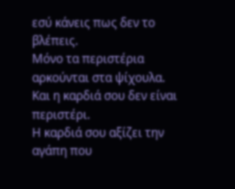εσύ κάνεις πως δεν το βλέπεις.
Μόνο τα περιστέρια αρκούνται στα ψίχουλα.
Και η καρδιά σου δεν είναι περιστέρι.
Η καρδιά σου αξίζει την αγάπη που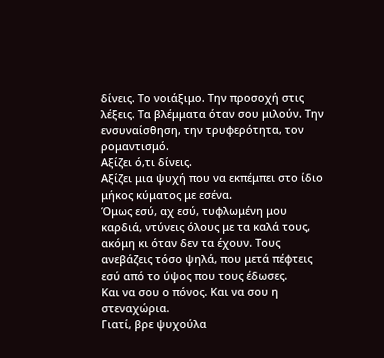δίνεις. Το νοιάξιμο. Την προσοχή στις λέξεις. Τα βλέμματα όταν σου μιλούν. Την ενσυναίσθηση, την τρυφερότητα, τον ρομαντισμό.
Αξίζει ό,τι δίνεις.
Αξίζει μια ψυχή που να εκπέμπει στο ίδιο μήκος κύματος με εσένα.
Όμως εσύ, αχ εσύ, τυφλωμένη μου καρδιά, ντύνεις όλους με τα καλά τους, ακόμη κι όταν δεν τα έχουν. Τους ανεβάζεις τόσο ψηλά, που μετά πέφτεις εσύ από το ύψος που τους έδωσες.
Και να σου ο πόνος. Και να σου η στεναχώρια.
Γιατί, βρε ψυχούλα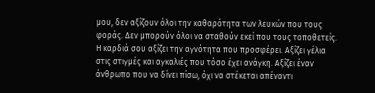μου, δεν αξίζουν όλοι την καθαρότητα των λευκών που τους φοράς. Δεν μπορούν όλοι να σταθούν εκεί που τους τοποθετείς.
Η καρδιά σου αξίζει την αγνότητα που προσφέρει. Αξίζει γέλια στις στιγμές και αγκαλιές που τόσο έχει ανάγκη. Αξίζει έναν άνθρωπο που να δίνει πίσω, όχι να στέκεται απέναντι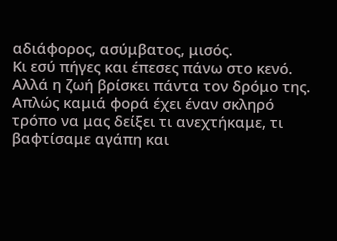αδιάφορος, ασύμβατος, μισός.
Κι εσύ πήγες και έπεσες πάνω στο κενό.
Αλλά η ζωή βρίσκει πάντα τον δρόμο της. Απλώς καμιά φορά έχει έναν σκληρό τρόπο να μας δείξει τι ανεχτήκαμε, τι βαφτίσαμε αγάπη και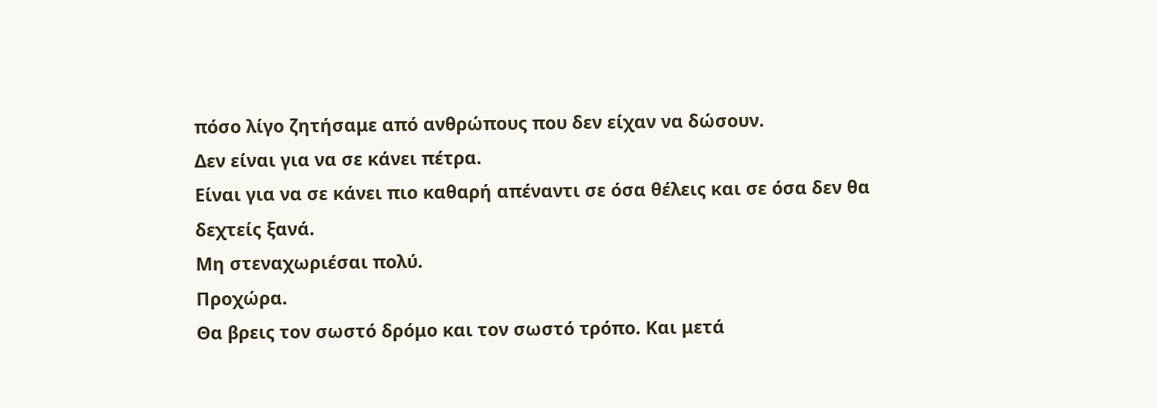πόσο λίγο ζητήσαμε από ανθρώπους που δεν είχαν να δώσουν.
Δεν είναι για να σε κάνει πέτρα.
Είναι για να σε κάνει πιο καθαρή απέναντι σε όσα θέλεις και σε όσα δεν θα δεχτείς ξανά.
Μη στεναχωριέσαι πολύ.
Προχώρα.
Θα βρεις τον σωστό δρόμο και τον σωστό τρόπο. Και μετά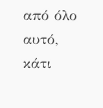από όλο αυτό, κάτι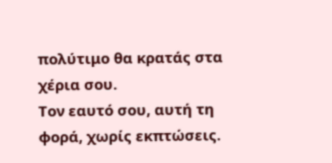πολύτιμο θα κρατάς στα χέρια σου.
Τον εαυτό σου, αυτή τη φορά, χωρίς εκπτώσεις.